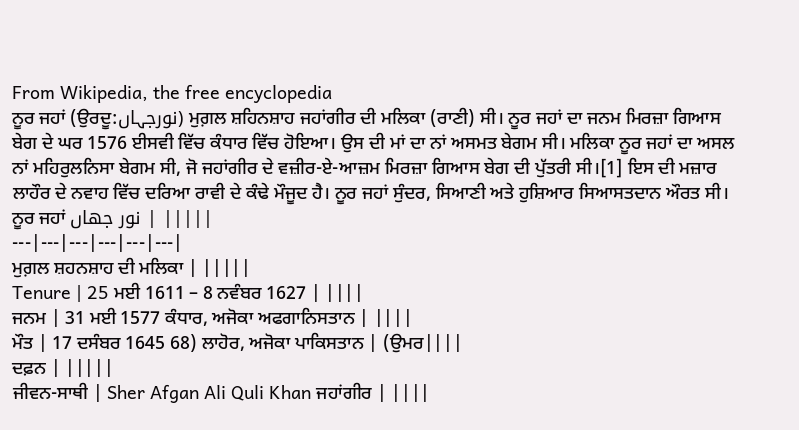From Wikipedia, the free encyclopedia
ਨੂਰ ਜਹਾਂ (ਉਰਦੂ:نورجہاں) ਮੁਗ਼ਲ ਸ਼ਹਿਨਸ਼ਾਹ ਜਹਾਂਗੀਰ ਦੀ ਮਲਿਕਾ (ਰਾਣੀ) ਸੀ। ਨੂਰ ਜਹਾਂ ਦਾ ਜਨਮ ਮਿਰਜ਼ਾ ਗਿਆਸ ਬੇਗ ਦੇ ਘਰ 1576 ਈਸਵੀ ਵਿੱਚ ਕੰਧਾਰ ਵਿੱਚ ਹੋਇਆ। ਉਸ ਦੀ ਮਾਂ ਦਾ ਨਾਂ ਅਸਮਤ ਬੇਗਮ ਸੀ। ਮਲਿਕਾ ਨੂਰ ਜਹਾਂ ਦਾ ਅਸਲ ਨਾਂ ਮਹਿਰੁਲਨਿਸਾ ਬੇਗਮ ਸੀ, ਜੋ ਜਹਾਂਗੀਰ ਦੇ ਵਜ਼ੀਰ-ਏ-ਆਜ਼ਮ ਮਿਰਜ਼ਾ ਗਿਆਸ ਬੇਗ ਦੀ ਪੁੱਤਰੀ ਸੀ।[1] ਇਸ ਦੀ ਮਜ਼ਾਰ ਲਾਹੌਰ ਦੇ ਨਵਾਹ ਵਿੱਚ ਦਰਿਆ ਰਾਵੀ ਦੇ ਕੰਢੇ ਮੌਜੂਦ ਹੈ। ਨੂਰ ਜਹਾਂ ਸੁੰਦਰ, ਸਿਆਣੀ ਅਤੇ ਹੁਸ਼ਿਆਰ ਸਿਆਸਤਦਾਨ ਔਰਤ ਸੀ।
ਨੂਰ ਜਹਾਂ نور جهاں | |||||
---|---|---|---|---|---|
ਮੁਗ਼ਲ ਸ਼ਹਨਸ਼ਾਹ ਦੀ ਮਲਿਕਾ | |||||
Tenure | 25 ਮਈ 1611 – 8 ਨਵੰਬਰ 1627 | ||||
ਜਨਮ | 31 ਮਈ 1577 ਕੰਧਾਰ, ਅਜੋਕਾ ਅਫਗਾਨਿਸਤਾਨ | ||||
ਮੌਤ | 17 ਦਸੰਬਰ 1645 68) ਲਾਹੋਰ, ਅਜੋਕਾ ਪਾਕਿਸਤਾਨ | (ਉਮਰ||||
ਦਫ਼ਨ | |||||
ਜੀਵਨ-ਸਾਥੀ | Sher Afgan Ali Quli Khan ਜਹਾਂਗੀਰ | ||||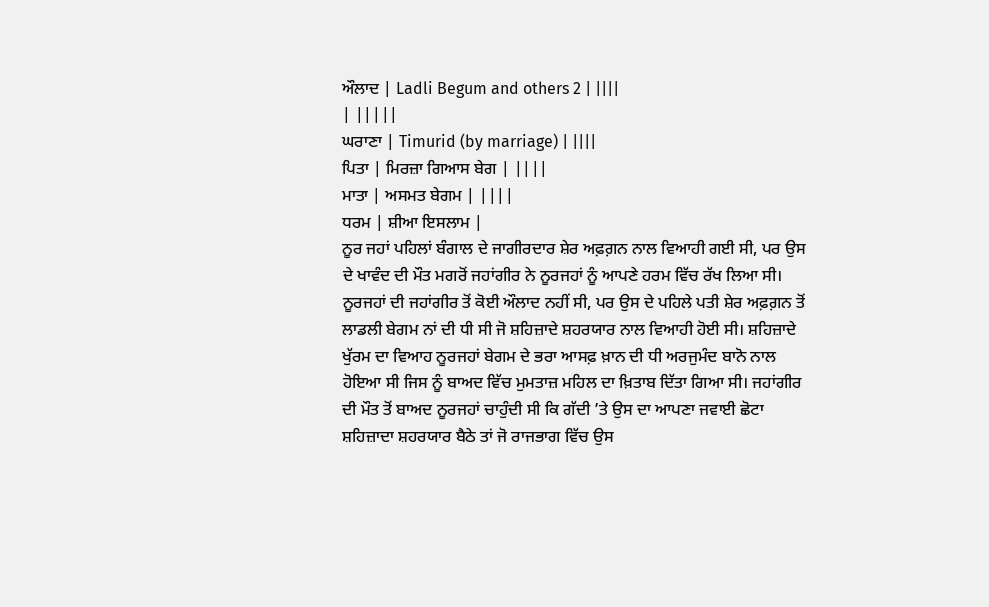ਔਲਾਦ | Ladli Begum and others 2 | ||||
| |||||
ਘਰਾਣਾ | Timurid (by marriage) | ||||
ਪਿਤਾ | ਮਿਰਜ਼ਾ ਗਿਆਸ ਬੇਗ | ||||
ਮਾਤਾ | ਅਸਮਤ ਬੇਗਮ | ||||
ਧਰਮ | ਸ਼ੀਆ ਇਸਲਾਮ |
ਨੂਰ ਜਹਾਂ ਪਹਿਲਾਂ ਬੰਗਾਲ ਦੇ ਜਾਗੀਰਦਾਰ ਸ਼ੇਰ ਅਫ਼ਗ਼ਨ ਨਾਲ ਵਿਆਹੀ ਗਈ ਸੀ, ਪਰ ਉਸ ਦੇ ਖਾਵੰਦ ਦੀ ਮੌਤ ਮਗਰੋਂ ਜਹਾਂਗੀਰ ਨੇ ਨੂਰਜਹਾਂ ਨੂੰ ਆਪਣੇ ਹਰਮ ਵਿੱਚ ਰੱਖ ਲਿਆ ਸੀ। ਨੂਰਜਹਾਂ ਦੀ ਜਹਾਂਗੀਰ ਤੋਂ ਕੋਈ ਔਲਾਦ ਨਹੀਂ ਸੀ, ਪਰ ਉਸ ਦੇ ਪਹਿਲੇ ਪਤੀ ਸ਼ੇਰ ਅਫ਼ਗ਼ਨ ਤੋਂ ਲਾਡਲੀ ਬੇਗਮ ਨਾਂ ਦੀ ਧੀ ਸੀ ਜੋ ਸ਼ਹਿਜ਼ਾਦੇ ਸ਼ਹਰਯਾਰ ਨਾਲ ਵਿਆਹੀ ਹੋਈ ਸੀ। ਸ਼ਹਿਜ਼ਾਦੇ ਖੁੱਰਮ ਦਾ ਵਿਆਹ ਨੂਰਜਹਾਂ ਬੇਗਮ ਦੇ ਭਰਾ ਆਸਫ਼ ਖ਼ਾਨ ਦੀ ਧੀ ਅਰਜੁਮੰਦ ਬਾਨੋ ਨਾਲ ਹੋਇਆ ਸੀ ਜਿਸ ਨੂੰ ਬਾਅਦ ਵਿੱਚ ਮੁਮਤਾਜ਼ ਮਹਿਲ ਦਾ ਖ਼ਿਤਾਬ ਦਿੱਤਾ ਗਿਆ ਸੀ। ਜਹਾਂਗੀਰ ਦੀ ਮੌਤ ਤੋਂ ਬਾਅਦ ਨੂਰਜਹਾਂ ਚਾਹੁੰਦੀ ਸੀ ਕਿ ਗੱਦੀ ’ਤੇ ਉਸ ਦਾ ਆਪਣਾ ਜਵਾਈ ਛੋਟਾ ਸ਼ਹਿਜ਼ਾਦਾ ਸ਼ਹਰਯਾਰ ਬੈਠੇ ਤਾਂ ਜੋ ਰਾਜਭਾਗ ਵਿੱਚ ਉਸ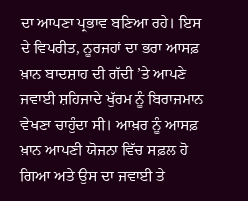ਦਾ ਆਪਣਾ ਪ੍ਰਭਾਵ ਬਣਿਆ ਰਹੇ। ਇਸ ਦੇ ਵਿਪਰੀਤ, ਨੂਰਜਹਾਂ ਦਾ ਭਰਾ ਆਸਫ਼ ਖ਼ਾਨ ਬਾਦਸ਼ਾਹ ਦੀ ਗੱਦੀ ’ਤੇ ਆਪਣੇ ਜਵਾਈ ਸ਼ਹਿਜਾਦੇ ਖੁੱਰਮ ਨੂੰ ਬਿਰਾਜਮਾਨ ਵੇਖਣਾ ਚਾਹੁੰਦਾ ਸੀ। ਆਖ਼ਰ ਨੂੰ ਆਸਫ਼ ਖ਼ਾਨ ਆਪਣੀ ਯੋਜਨਾ ਵਿੱਚ ਸਫ਼ਲ ਹੋ ਗਿਆ ਅਤੇ ਉਸ ਦਾ ਜਵਾਈ ਤੇ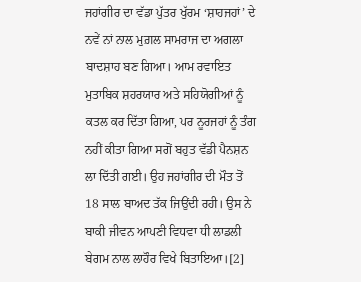ਜਹਾਂਗੀਰ ਦਾ ਵੱਡਾ ਪੁੱਤਰ ਖੁੱਰਮ ‘ਸ਼ਾਹਜਹਾਂ’ ਦੇ ਨਵੇਂ ਨਾਂ ਨਾਲ ਮੁਗ਼ਲ ਸਾਮਰਾਜ ਦਾ ਅਗਲਾ ਬਾਦਸ਼ਾਹ ਬਣ ਗਿਆ। ਆਮ ਰਵਾਇਤ ਮੁਤਾਬਿਕ ਸ਼ਹਰਯਾਰ ਅਤੇ ਸਹਿਯੋਗੀਆਂ ਨੂੰ ਕਤਲ ਕਰ ਦਿੱਤਾ ਗਿਆ, ਪਰ ਨੂਰਜਹਾਂ ਨੂੰ ਤੰਗ ਨਹੀਂ ਕੀਤਾ ਗਿਆ ਸਗੋਂ ਬਹੁਤ ਵੱਡੀ ਪੈਨਸ਼ਨ ਲਾ ਦਿੱਤੀ ਗਈ। ਉਹ ਜਹਾਂਗੀਰ ਦੀ ਮੌਤ ਤੋਂ 18 ਸਾਲ ਬਾਅਦ ਤੱਕ ਜਿਉਂਦੀ ਰਹੀ। ਉਸ ਨੇ ਬਾਕੀ ਜੀਵਨ ਆਪਣੀ ਵਿਧਵਾ ਧੀ ਲਾਡਲੀ ਬੇਗਮ ਨਾਲ ਲਾਹੌਰ ਵਿਖੇ ਬਿਤਾਇਆ।[2]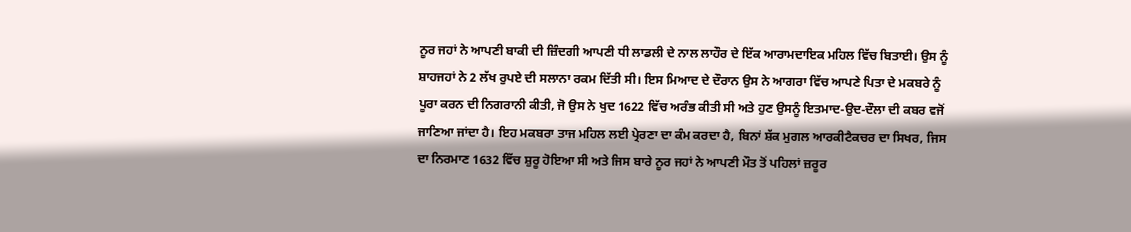ਨੂਰ ਜਹਾਂ ਨੇ ਆਪਣੀ ਬਾਕੀ ਦੀ ਜ਼ਿੰਦਗੀ ਆਪਣੀ ਧੀ ਲਾਡਲੀ ਦੇ ਨਾਲ ਲਾਹੌਰ ਦੇ ਇੱਕ ਆਰਾਮਦਾਇਕ ਮਹਿਲ ਵਿੱਚ ਬਿਤਾਈ। ਉਸ ਨੂੰ ਸ਼ਾਹਜਹਾਂ ਨੇ 2 ਲੱਖ ਰੁਪਏ ਦੀ ਸਲਾਨਾ ਰਕਮ ਦਿੱਤੀ ਸੀ। ਇਸ ਮਿਆਦ ਦੇ ਦੌਰਾਨ ਉਸ ਨੇ ਆਗਰਾ ਵਿੱਚ ਆਪਣੇ ਪਿਤਾ ਦੇ ਮਕਬਰੇ ਨੂੰ ਪੂਰਾ ਕਰਨ ਦੀ ਨਿਗਰਾਨੀ ਕੀਤੀ, ਜੋ ਉਸ ਨੇ ਖੁਦ 1622 ਵਿੱਚ ਅਰੰਭ ਕੀਤੀ ਸੀ ਅਤੇ ਹੁਣ ਉਸਨੂੰ ਇਤਮਾਦ-ਉਦ-ਦੌਲਾ ਦੀ ਕਬਰ ਵਜੋਂ ਜਾਣਿਆ ਜਾਂਦਾ ਹੈ। ਇਹ ਮਕਬਰਾ ਤਾਜ ਮਹਿਲ ਲਈ ਪ੍ਰੇਰਣਾ ਦਾ ਕੰਮ ਕਰਦਾ ਹੈ, ਬਿਨਾਂ ਸ਼ੱਕ ਮੁਗਲ ਆਰਕੀਟੈਕਚਰ ਦਾ ਸਿਖਰ, ਜਿਸ ਦਾ ਨਿਰਮਾਣ 1632 ਵਿੱਚ ਸ਼ੁਰੂ ਹੋਇਆ ਸੀ ਅਤੇ ਜਿਸ ਬਾਰੇ ਨੂਰ ਜਹਾਂ ਨੇ ਆਪਣੀ ਮੌਤ ਤੋਂ ਪਹਿਲਾਂ ਜ਼ਰੂਰ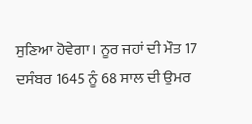ਸੁਣਿਆ ਹੋਵੇਗਾ। ਨੂਰ ਜਹਾਂ ਦੀ ਮੌਤ 17 ਦਸੰਬਰ 1645 ਨੂੰ 68 ਸਾਲ ਦੀ ਉਮਰ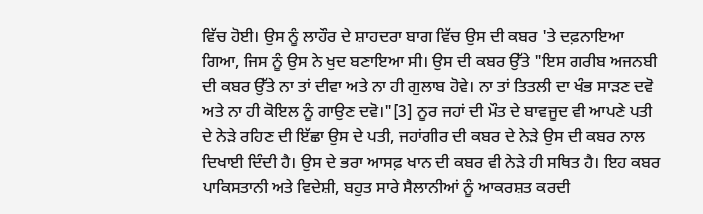ਵਿੱਚ ਹੋਈ। ਉਸ ਨੂੰ ਲਾਹੌਰ ਦੇ ਸ਼ਾਹਦਰਾ ਬਾਗ ਵਿੱਚ ਉਸ ਦੀ ਕਬਰ 'ਤੇ ਦਫ਼ਨਾਇਆ ਗਿਆ, ਜਿਸ ਨੂੰ ਉਸ ਨੇ ਖੁਦ ਬਣਾਇਆ ਸੀ। ਉਸ ਦੀ ਕਬਰ ਉੱਤੇ "ਇਸ ਗਰੀਬ ਅਜਨਬੀ ਦੀ ਕਬਰ ਉੱਤੇ ਨਾ ਤਾਂ ਦੀਵਾ ਅਤੇ ਨਾ ਹੀ ਗੁਲਾਬ ਹੋਵੇ। ਨਾ ਤਾਂ ਤਿਤਲੀ ਦਾ ਖੰਭ ਸਾੜਣ ਦਵੋ ਅਤੇ ਨਾ ਹੀ ਕੋਇਲ ਨੂੰ ਗਾਉਣ ਦਵੋ।"[3] ਨੂਰ ਜਹਾਂ ਦੀ ਮੌਤ ਦੇ ਬਾਵਜੂਦ ਵੀ ਆਪਣੇ ਪਤੀ ਦੇ ਨੇੜੇ ਰਹਿਣ ਦੀ ਇੱਛਾ ਉਸ ਦੇ ਪਤੀ, ਜਹਾਂਗੀਰ ਦੀ ਕਬਰ ਦੇ ਨੇੜੇ ਉਸ ਦੀ ਕਬਰ ਨਾਲ ਦਿਖਾਈ ਦਿੰਦੀ ਹੈ। ਉਸ ਦੇ ਭਰਾ ਆਸਫ਼ ਖਾਨ ਦੀ ਕਬਰ ਵੀ ਨੇੜੇ ਹੀ ਸਥਿਤ ਹੈ। ਇਹ ਕਬਰ ਪਾਕਿਸਤਾਨੀ ਅਤੇ ਵਿਦੇਸ਼ੀ, ਬਹੁਤ ਸਾਰੇ ਸੈਲਾਨੀਆਂ ਨੂੰ ਆਕਰਸ਼ਤ ਕਰਦੀ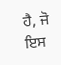ਹੈ, ਜੋ ਇਸ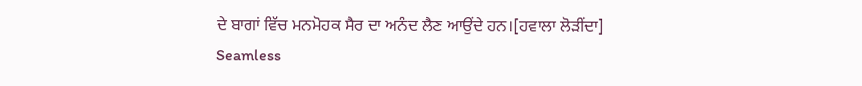ਦੇ ਬਾਗਾਂ ਵਿੱਚ ਮਨਮੋਹਕ ਸੈਰ ਦਾ ਅਨੰਦ ਲੈਣ ਆਉਂਦੇ ਹਨ।[ਹਵਾਲਾ ਲੋੜੀਂਦਾ]
Seamless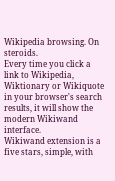Wikipedia browsing. On steroids.
Every time you click a link to Wikipedia, Wiktionary or Wikiquote in your browser's search results, it will show the modern Wikiwand interface.
Wikiwand extension is a five stars, simple, with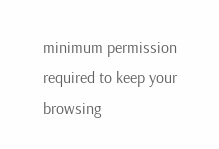minimum permission required to keep your browsing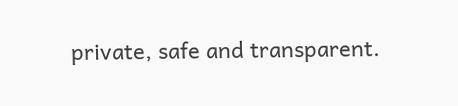private, safe and transparent.